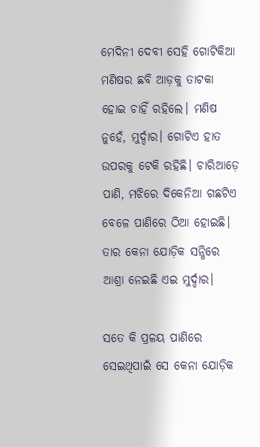ମେଦିନୀ ଦେବୀ ସେହି ଗୋଟିକିଆ ମଣିଷର ଛବି ଆଡ଼କୁ ତାଟକା ହୋଇ ଚାହିଁ ରହିଲେ। ମଣିଷ ନୁହେଁ, ମୁର୍ଦ୍ଦାର। ଗୋଟିଏ ହାତ ଉପରକୁ ଟେକି ରହିଛି। ଚାରିଆଡ଼େ ପାଣି, ମଝିରେ ଦିକେନିଆ ଗଛଟିଏ ବେଳେ ପାଣିରେ ଠିଆ ହୋଇଛି। ତାର କେନା ଯୋଡ଼ିକ ସନ୍ଧିରେ ଆଶ୍ରା ନେଇଛି ଏଇ ମୁର୍ଦ୍ଦାର।

ସତେ କି ପ୍ରଳୟ ପାଣିରେ ସେଇଥିପାଇଁ ସେ କେନା ଯୋଡ଼ିକ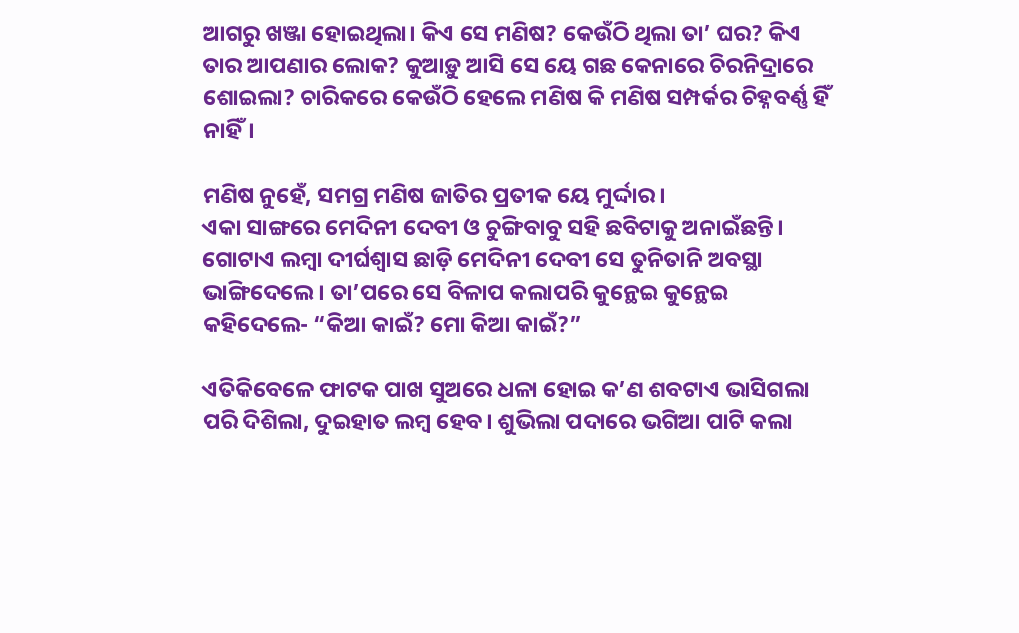ଆଗରୁ ଖଞ୍ଜା ହୋଇଥିଲା। କିଏ ସେ ମଣିଷ? କେଉଁଠି ଥିଲା ତା’ ଘର? କିଏ ତାର ଆପଣାର ଲୋକ? କୁଆଡ଼ୁ ଆସି ସେ ୟେ ଗଛ କେନାରେ ଚିରନିଦ୍ରାରେ ଶୋଇଲା? ଚାରିକରେ କେଉଁଠି ହେଲେ ମଣିଷ କି ମଣିଷ ସମ୍ପର୍କର ଚିହ୍ନବର୍ଣ୍ଣ ହିଁ ନାହିଁ।

ମଣିଷ ନୁହେଁ, ସମଗ୍ର ମଣିଷ ଜାତିର ପ୍ରତୀକ ୟେ ମୁର୍ଦ୍ଦାର।
ଏକା ସାଙ୍ଗରେ ମେଦିନୀ ଦେବୀ ଓ ଚୁଙ୍ଗିବାବୁ ସହି ଛବିଟାକୁ ଅନାଇଁଛନ୍ତି। ଗୋଟାଏ ଲମ୍ବା ଦୀର୍ଘଶ୍ୱାସ ଛାଡ଼ି ମେଦିନୀ ଦେବୀ ସେ ତୁନିତାନି ଅବସ୍ଥା ଭାଙ୍ଗିଦେଲେ। ତା’ପରେ ସେ ବିଳାପ କଲାପରି କୁନ୍ଥେଇ କୁନ୍ଥେଇ କହିଦେଲେ- “କିଆ କାଇଁ? ମୋ କିଆ କାଇଁ?”

ଏତିକିବେଳେ ଫାଟକ ପାଖ ସୁଅରେ ଧଳା ହୋଇ କ’ଣ ଶବଟାଏ ଭାସିଗଲା ପରି ଦିଶିଲା, ଦୁଇହାତ ଲମ୍ବ ହେବ। ଶୁଭିଲା ପଦାରେ ଭଗିଆ ପାଟି କଲା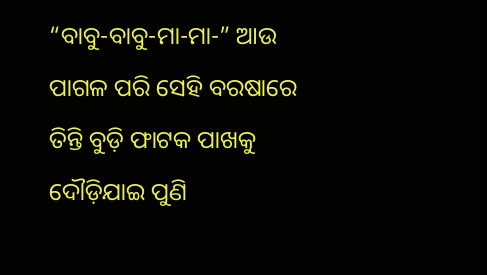“ବାବୁ-ବାବୁ-ମା-ମା-” ଆଉ ପାଗଳ ପରି ସେହି ବରଷାରେ ତିନ୍ତି ବୁଡ଼ି ଫାଟକ ପାଖକୁ ଦୌଡ଼ିଯାଇ ପୁଣି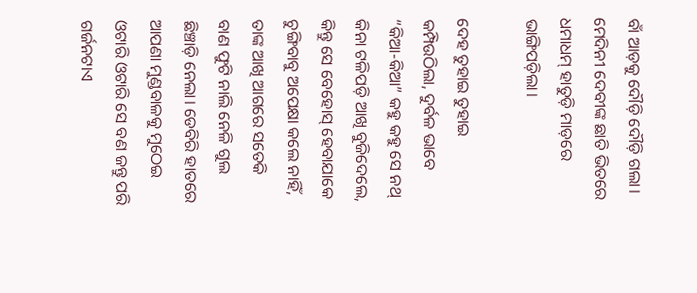ବାଁ ଆଡ଼କୁ ଦୌଡ଼ି ଦୌଡ଼ି ଗଲା। ମେଦିନୀ ଦେବୀଙ୍କ ଛାତି ଭିତରେ ଧମାଧମ୍‌ ହାତୁଡ଼ି ମାଡ଼ରେ ଭାଙ୍ଗିପଡ଼ିଲା।

ଦେହ ତୁହାଇ ତୁହାଇ କମ୍ପିଉଠିଲା, ଦୁର୍ବଳ ଭାବେ “କିଆ-କିଆ” କହୁ କହୁ ସେ ନଥ୍‌ କିନା ଟଳିପଡ଼ି ଆଖି ବୁଜିଦେଲେ, କିନ୍ତୁ ସେ ବେହୋସ୍‌ ହେବାଯାକେ ଚୁଙ୍ଗିବାବୁ ଅପେକ୍ଷା କଲେ ନାହିଁ, ତାଙ୍କ ଆଖି ଆଗରେ ସତେକି ବାଣ ଫୁଟି ନାଲି ନେଳି ଗୁଲ ଛିଞ୍ଚାଡ଼ି ନେଲା। ଡେବିରି ହାତରେ ଆପଣା ମୁଣ୍ଡବାଳକୁ ମୁଠେଇ ଓଟାରି ଓଟାରି ସେ ବଣ ଜନ୍ତୁ ପରି ଗର୍ଜନଟାଏ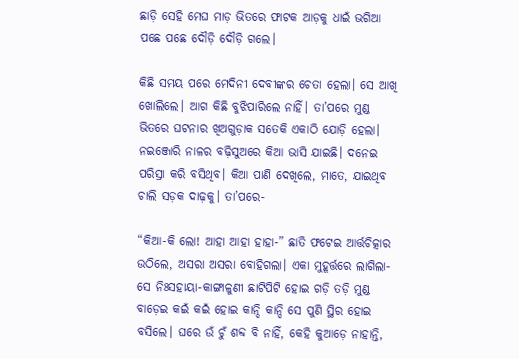ଛାଡ଼ି ସେହି ମେଘ ମାଡ଼ ଭିତରେ ଫାଟକ ଆଡ଼କୁ ଧାଇଁ ଭଗିଆ ପଛେ ପଛେ ଦୌଡ଼ି ଦୌଡ଼ି ଗଲେ।

କିଛି ସମୟ ପରେ ମେଦିନୀ ଦେବୀଙ୍କର ଚେତା ହେଲା। ସେ ଆଖି ଖୋଲିଲେ। ଆଗ କିଛି ବୁଝିପାରିଲେ ନାହିଁ। ତା’ପରେ ମୁଣ୍ଡ ଭିତରେ ଘଟନାର ଖିଅଗୁଡ଼ାକ ସତେକି ଏକାଠି ଯୋଡ଼ି ହେଲା। ନଇଞ୍ଜୋରି ନାଳର ବଢ଼ିସୁଅରେ କିଆ ଭାସି ଯାଇଛି। ଦନେଇ ପରିସ୍ରା କରି ବସିଥିବ। କିଆ ପାଣି ଦେଖିଲେ, ମାତେ, ଯାଇଥିବ ଚାଲି ସଡ଼କ ଦାଢ଼କୁ। ତା’ପରେ-

“କିଆ-କି ଲୋ! ଆହା ଆହା ହାହା-” ଛାତି ଫଟେଇ ଆର୍ତ୍ତଚିତ୍କାର ଉଠିଲେ, ଅସରା ଅସରା ବୋହିଗଲା। ଏକା ମୁହୂର୍ତ୍ତରେ ଲାଗିଲା- ସେ ନିଃସହାୟା-କାଙ୍ଗାଳୁଣୀ ଛାଟିପିଟି ହୋଇ ଗଡ଼ି ତଡ଼ି ମୁଣ୍ଡ ବାଡ଼େଇ କଇଁ କଇଁ ହୋଇ କାନ୍ଦି କାନ୍ଦି ସେ ପୁଣି ସ୍ଥିର ହୋଇ ବସିଲେ। ଘରେ ଉଁ ଚୁଁ ଶବ୍ଦ ବି ନାହିଁ, କେହି କୁଆଡ଼େ ନାହାନ୍ତି,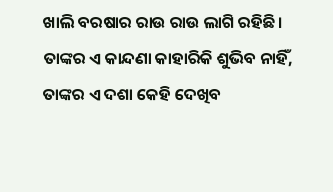ଖାଲି ବରଷାର ରାଉ ରାଉ ଲାଗି ରହିଛି। ତାଙ୍କର ଏ କାନ୍ଦଣା କାହାରିକି ଶୁଭିବ ନାହିଁ, ତାଙ୍କର ଏ ଦଶା କେହି ଦେଖିବ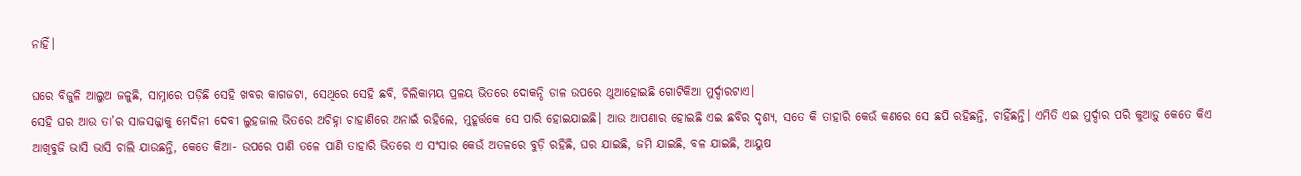ନାହିଁ।

ଘରେ ବିଜୁଳି ଆଲୁଅ ଜଳୁଛି, ସାମ୍ନାରେ ପଡ଼ିଛି ସେହି ଖବର କାଗଜଟା, ସେଥିରେ ସେହି ଛବି, ଚିଲିକାମୟ ପ୍ରଳୟ ଭିତରେ ଦୋକନ୍ଦି ଡାଳ ଉପରେ ଥୁଆହୋଇଛି ଗୋଟିକିଆ ମୁର୍ଦ୍ଦାରଟାଏ।
ସେହି ଘର ଆଉ ତା’ର ସାଜସଜ୍ଜାକୁ ମେଦିନୀ ଦେବୀ ଲୁହଜାଲ ଭିତରେ ଅଚିହ୍ନା ଚାହାଣିରେ ଅନାଇଁ ରହିଲେ, ମୁହୂର୍ତ୍ତକେ ସେ ପାରି ହୋଇଯାଇଛି। ଆଉ ଆପଣାର ହୋଇଛି ଏଇ ଛବିର ଦୃଶ୍ୟ, ସତେ କି ତାହାରି କେଉଁ କଣରେ ସେ ଛପି ରହିଛନ୍ତି, ଚାହିଁଛନ୍ତି। ଏମିତି ଏଇ ମୁର୍ଦ୍ଦାର ପରି କୁଆଡ଼ୁ କେତେ କିଏ ଆଖିବୁଜି ଭାସି ଭାସି ଚାଲି ଯାଉଛନ୍ତି, କେତେ କିଆ- ଉପରେ ପାଣି ତଳେ ପାଣି ତାହାରି ଭିତରେ ଏ ସଂସାର କେଉଁ ଅତଳରେ ବୁଡ଼ି ରହିଛି, ଘର ଯାଇଛି, ଜମି ଯାଇଛି, ବଳ ଯାଇଛି, ଆୟୁଷ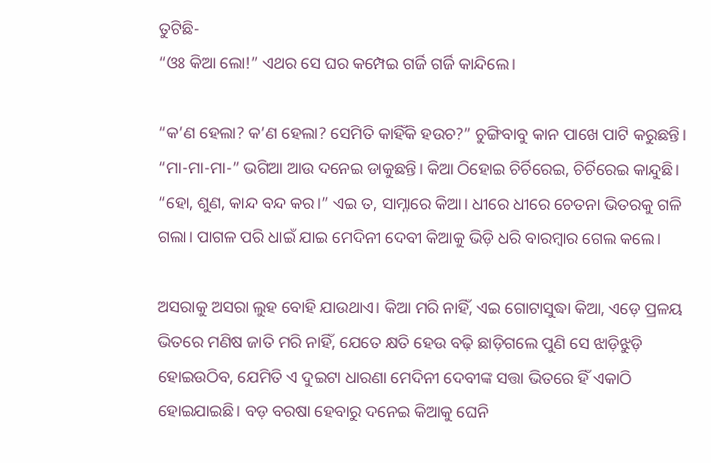ତୁଟିଛି-
“ଓଃ କିଆ ଲୋ!” ଏଥର ସେ ଘର କମ୍ପେଇ ଗର୍ଜି ଗର୍ଜି କାନ୍ଦିଲେ।

“କ’ଣ ହେଲା? କ’ଣ ହେଲା? ସେମିତି କାହିଁକି ହଉଚ?” ଚୁଙ୍ଗିବାବୁ କାନ ପାଖେ ପାଟି କରୁଛନ୍ତି। “ମା-ମା-ମା-” ଭଗିଆ ଆଉ ଦନେଇ ଡାକୁଛନ୍ତି। କିଆ ଠିହୋଇ ଚିର୍ଚିରେଇ, ଚିର୍ଚିରେଇ କାନ୍ଦୁଛି। “ହୋ, ଶୁଣ, କାନ୍ଦ ବନ୍ଦ କର।” ଏଇ ତ, ସାମ୍ନାରେ କିଆ। ଧୀରେ ଧୀରେ ଚେତନା ଭିତରକୁ ଗଳି ଗଲା। ପାଗଳ ପରି ଧାଇଁ ଯାଇ ମେଦିନୀ ଦେବୀ କିଆକୁ ଭିଡ଼ି ଧରି ବାରମ୍ବାର ଗେଲ କଲେ।

ଅସରାକୁ ଅସରା ଲୁହ ବୋହି ଯାଉଥାଏ। କିଆ ମରି ନାହିଁ, ଏଇ ଗୋଟାସୁଦ୍ଧା କିଆ, ଏଡ଼େ ପ୍ରଳୟ ଭିତରେ ମଣିଷ ଜାତି ମରି ନାହିଁ, ଯେତେ କ୍ଷତି ହେଉ ବଢ଼ି ଛାଡ଼ିଗଲେ ପୁଣି ସେ ଝାଡ଼ିଝୁଡ଼ି ହୋଇଉଠିବ, ଯେମିତି ଏ ଦୁଇଟା ଧାରଣା ମେଦିନୀ ଦେବୀଙ୍କ ସତ୍ତା ଭିତରେ ହିଁ ଏକାଠି ହୋଇଯାଇଛି। ବଡ଼ ବରଷା ହେବାରୁ ଦନେଇ କିଆକୁ ଘେନି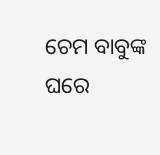ଚେମ ବାବୁଙ୍କ ଘରେ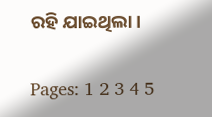ରହି ଯାଇଥିଲା।

Pages: 1 2 3 4 5